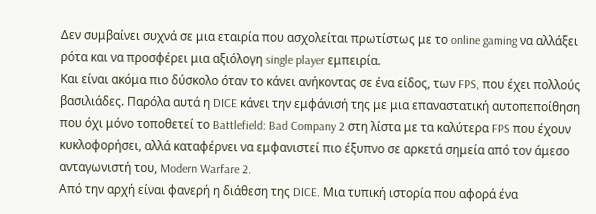Δεν συμβαίνει συχνά σε μια εταιρία που ασχολείται πρωτίστως με το online gaming να αλλάξει ρότα και να προσφέρει μια αξιόλογη single player εμπειρία.
Και είναι ακόμα πιο δύσκολο όταν το κάνει ανήκοντας σε ένα είδος, των FPS, που έχει πολλούς βασιλιάδες. Παρόλα αυτά η DICE κάνει την εμφάνισή της με μια επαναστατική αυτοπεποίθηση που όχι μόνο τοποθετεί το Battlefield: Bad Company 2 στη λίστα με τα καλύτερα FPS που έχουν κυκλοφορήσει, αλλά καταφέρνει να εμφανιστεί πιο έξυπνο σε αρκετά σημεία από τον άμεσο ανταγωνιστή του, Modern Warfare 2.
Από την αρχή είναι φανερή η διάθεση της DICE. Μια τυπική ιστορία που αφορά ένα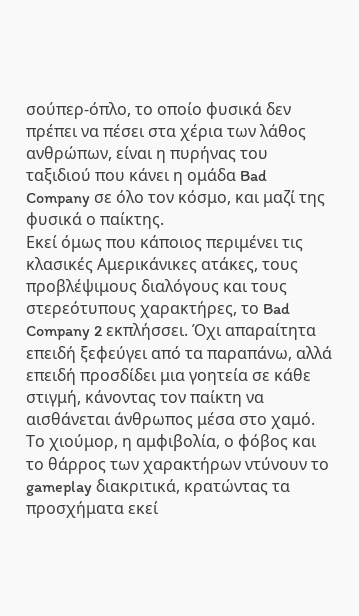σούπερ-όπλο, το οποίο φυσικά δεν πρέπει να πέσει στα χέρια των λάθος ανθρώπων, είναι η πυρήνας του ταξιδιού που κάνει η ομάδα Bad Company σε όλο τον κόσμο, και μαζί της φυσικά ο παίκτης.
Εκεί όμως που κάποιος περιμένει τις κλασικές Αμερικάνικες ατάκες, τους προβλέψιμους διαλόγους και τους στερεότυπους χαρακτήρες, το Bad Company 2 εκπλήσσει. Όχι απαραίτητα επειδή ξεφεύγει από τα παραπάνω, αλλά επειδή προσδίδει μια γοητεία σε κάθε στιγμή, κάνοντας τον παίκτη να αισθάνεται άνθρωπος μέσα στο χαμό.
Το χιούμορ, η αμφιβολία, ο φόβος και το θάρρος των χαρακτήρων ντύνουν το gameplay διακριτικά, κρατώντας τα προσχήματα εκεί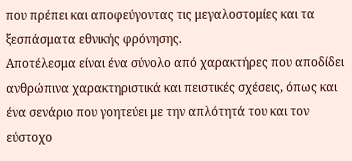που πρέπει και αποφεύγοντας τις μεγαλοστομίες και τα ξεσπάσματα εθνικής φρόνησης.
Αποτέλεσμα είναι ένα σύνολο από χαρακτήρες που αποδίδει ανθρώπινα χαρακτηριστικά και πειστικές σχέσεις, όπως και ένα σενάριο που γοητεύει με την απλότητά του και τον εύστοχο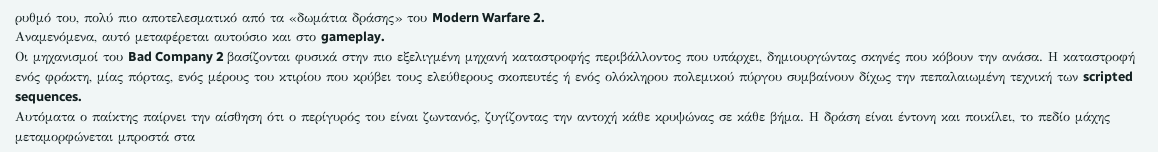ρυθμό του, πολύ πιο αποτελεσματικό από τα «δωμάτια δράσης» του Modern Warfare 2.
Αναμενόμενα, αυτό μεταφέρεται αυτούσιο και στο gameplay.
Οι μηχανισμοί του Bad Company 2 βασίζονται φυσικά στην πιο εξελιγμένη μηχανή καταστροφής περιβάλλοντος που υπάρχει, δημιουργώντας σκηνές που κόβουν την ανάσα. Η καταστροφή ενός φράκτη, μίας πόρτας, ενός μέρους του κτιρίου που κρύβει τους ελεύθερους σκοπευτές ή ενός ολόκληρου πολεμικού πύργου συμβαίνουν δίχως την πεπαλαιωμένη τεχνική των scripted sequences.
Αυτόματα ο παίκτης παίρνει την αίσθηση ότι ο περίγυρός του είναι ζωντανός, ζυγίζοντας την αντοχή κάθε κρυψώνας σε κάθε βήμα. Η δράση είναι έντονη και ποικίλει, το πεδίο μάχης μεταμορφώνεται μπροστά στα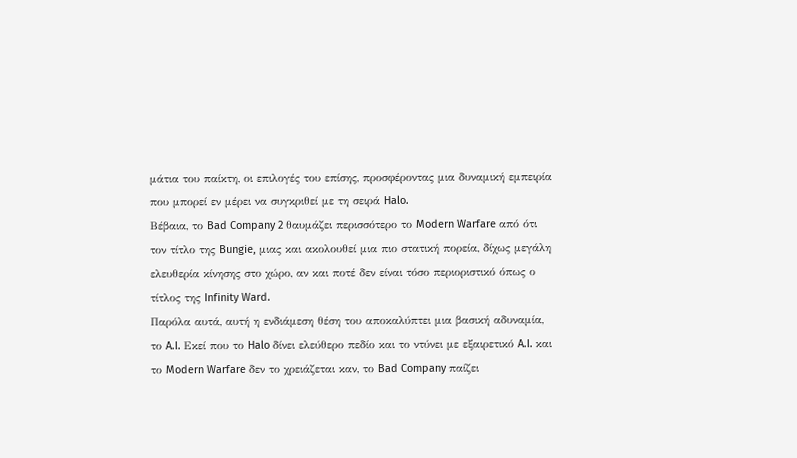μάτια του παίκτη, οι επιλογές του επίσης, προσφέροντας μια δυναμική εμπειρία που μπορεί εν μέρει να συγκριθεί με τη σειρά Halo.
Βέβαια, το Bad Company 2 θαυμάζει περισσότερο το Modern Warfare από ότι τον τίτλο της Bungie, μιας και ακολουθεί μια πιο στατική πορεία, δίχως μεγάλη ελευθερία κίνησης στο χώρο, αν και ποτέ δεν είναι τόσο περιοριστικό όπως ο τίτλος της Infinity Ward.
Παρόλα αυτά, αυτή η ενδιάμεση θέση του αποκαλύπτει μια βασική αδυναμία, το A.I. Εκεί που το Halo δίνει ελεύθερο πεδίο και το ντύνει με εξαιρετικό A.I. και το Modern Warfare δεν το χρειάζεται καν, το Bad Company παίζει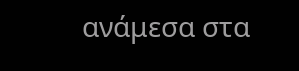ανάμεσα στα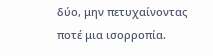δύο, μην πετυχαίνοντας ποτέ μια ισορροπία.